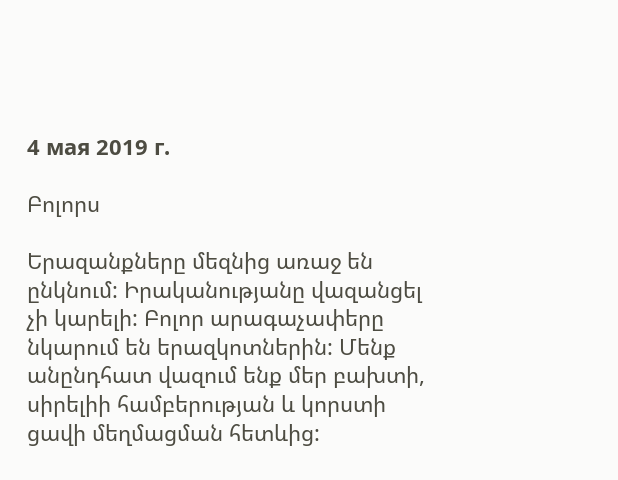4 мая 2019 г.

Բոլորս

Երազանքները մեզնից առաջ են ընկնում: Իրականությանը վազանցել չի կարելի: Բոլոր արագաչափերը նկարում են երազկոտներին: Մենք անընդհատ վազում ենք մեր բախտի, սիրելիի համբերության և կորստի ցավի մեղմացման հետևից: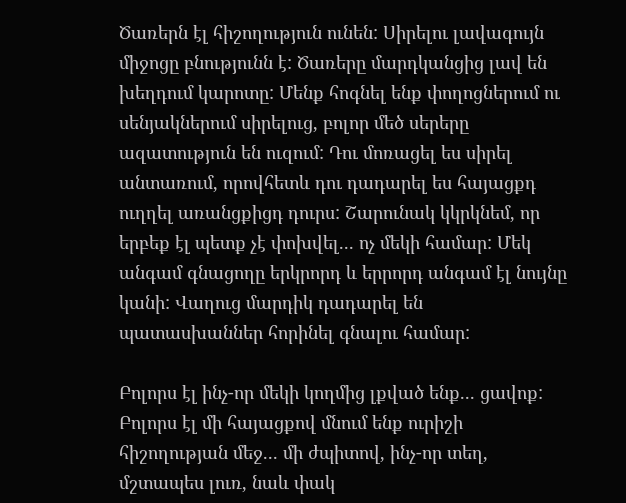Ծառերն էլ հիշողություն ունեն: Սիրելու լավագույն միջոցը բնությունն է: Ծառերը մարդկանցից լավ են խեղդում կարոտը: Մենք հոգնել ենք փողոցներում ու սենյակներում սիրելուց, բոլոր մեծ սերերը ազատություն են ուզում: Դու մոռացել ես սիրել անտառում, որովհետև դու դադարել ես հայացքդ ուղղել առանցքիցդ դուրս: Շարունակ կկրկնեմ, որ երբեք էլ պետք չէ փոխվել... ոչ մեկի համար: Մեկ անգամ գնացողը երկրորդ և երրորդ անգամ էլ նույնը կանի: Վաղուց մարդիկ դադարել են պատասխաններ հորինել գնալու համար:

Բոլորս էլ ինչ-որ մեկի կողմից լքված ենք... ցավոք: Բոլորս էլ մի հայացքով մնում ենք ուրիշի հիշողության մեջ... մի ժպիտով, ինչ-որ տեղ, մշտապես լուռ, նաև փակ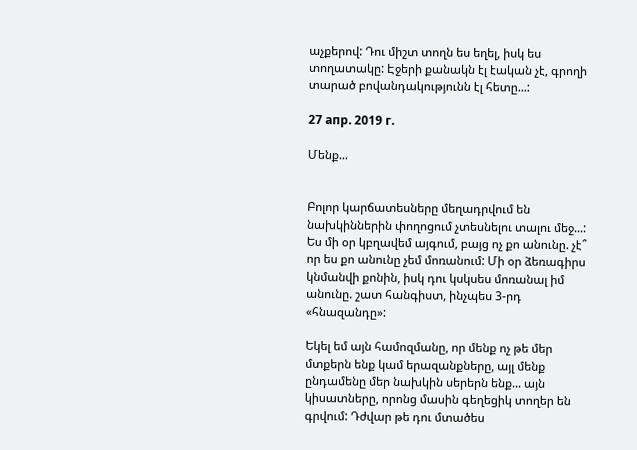աչքերով: Դու միշտ տողն ես եղել, իսկ ես տողատակը: Էջերի քանակն էլ էական չէ, գրողի տարած բովանդակությունն էլ հետը...:

27 апр. 2019 г.

Մենք...


Բոլոր կարճատեսները մեղադրվում են նախկիններին փողոցում չտեսնելու տալու մեջ...: Ես մի օր կբղավեմ այգում, բայց ոչ քո անունը. չէ՞ որ ես քո անունը չեմ մոռանում: Մի օր ձեռագիրս կնմանվի քոնին, իսկ դու կսկսես մոռանալ իմ անունը. շատ հանգիստ, ինչպես 3-րդ «հնազանդը»:

Եկել եմ այն համոզմանը, որ մենք ոչ թե մեր մտքերն ենք կամ երազանքները, այլ մենք ընդամենը մեր նախկին սերերն ենք... այն կիսատները, որոնց մասին գեղեցիկ տողեր են գրվում: Դժվար թե դու մտածես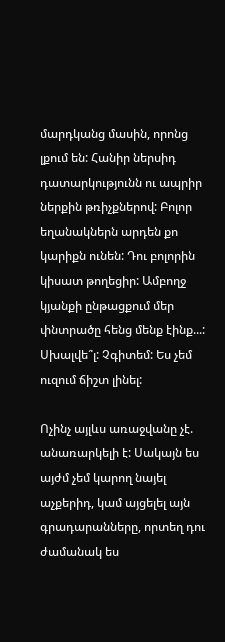մարդկանց մասին, որոնց լքում են: Հանիր ներսիդ դատարկությունն ու ապրիր ներքին թռիչքներով: Բոլոր եղանակներն արդեն քո կարիքն ունեն: Դու բոլորին կիսատ թողեցիր: Ամբողջ կյանքի ընթացքում մեր փնտրածը հենց մենք էինք...: Սխալվե՞լ: Չգիտեմ: Ես չեմ ուզում ճիշտ լինել:

Ոչինչ այլևս առաջվանը չէ. անառարկելի է: Սակայն ես այժմ չեմ կարող նայել աչքերիդ, կամ այցելել այն գրադարանները, որտեղ դու ժամանակ ես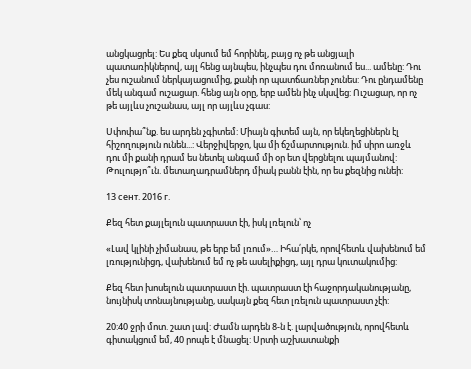անցկացրել: Ես քեզ սկսում եմ հորինել, բայց ոչ թե անցյալի պատառիկներով, այլ հենց այնպես, ինչպես դու մոռանում ես... ամենը: Դու չես ուշանում ներկայացումից, քանի որ պատճառներ չունես: Դու ընդամենը մեկ անգամ ուշացար. հենց այն օրը, երբ ամեն ինչ սկսվեց: Ուշացար, որ ոչ թե այլևս չուշանաս, այլ որ այլևս չգաս:

Սփոփա՞նք. ես արդեն չգիտեմ: Միայն գիտեմ այն, որ եկեղեցիներն էլ հիշողություն ունեն...: Վերջիվերջո, կա մի ճշմարտություն. իմ սիրո առջև դու մի քանի դրամ ես նետել անգամ մի օր ետ վերցնելու պայմանով: Թուլությո՞ւն. մետաղադրամներդ միակ բանն էին, որ ես քեզնից ունեի:

13 сент. 2016 г.

Քեզ հետ քայլելուն պատրաստ էի, իսկ լռելուն՝ ոչ

«Լավ կլինի չիմանաս, թե երբ եմ լռում»… Իհա՛րկե, որովհետև վախենում եմ լռությունիցդ, վախենում եմ ոչ թե ասելիքիցդ, այլ դրա կուտակումից:

Քեզ հետ խոսելուն պատրաստ էի. պատրաստ էի հաջորդականությանը, նույնիսկ տոնայնությանը, սակայն քեզ հետ լռելուն պատրաստ չէի:

20:40 ջրի մոտ. շատ լավ: Ժամն արդեն 8-ն է. լարվածություն, որովհետև գիտակցում եմ, 40 րոպե է մնացել: Սրտի աշխատանքի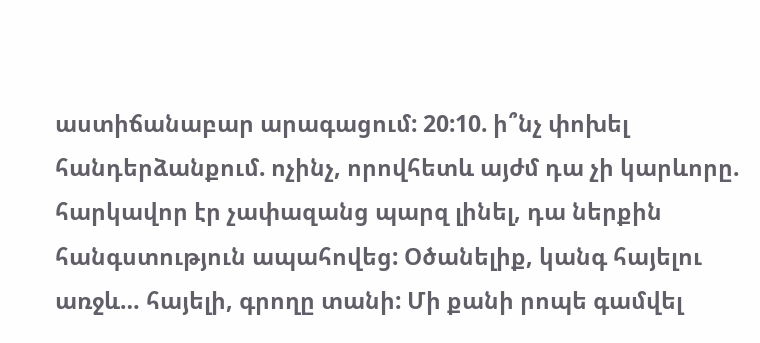աստիճանաբար արագացում: 20:10. ի՞նչ փոխել հանդերձանքում. ոչինչ, որովհետև այժմ դա չի կարևորը. հարկավոր էր չափազանց պարզ լինել, դա ներքին հանգստություն ապահովեց: Օծանելիք, կանգ հայելու առջև… հայելի, գրողը տանի: Մի քանի րոպե գամվել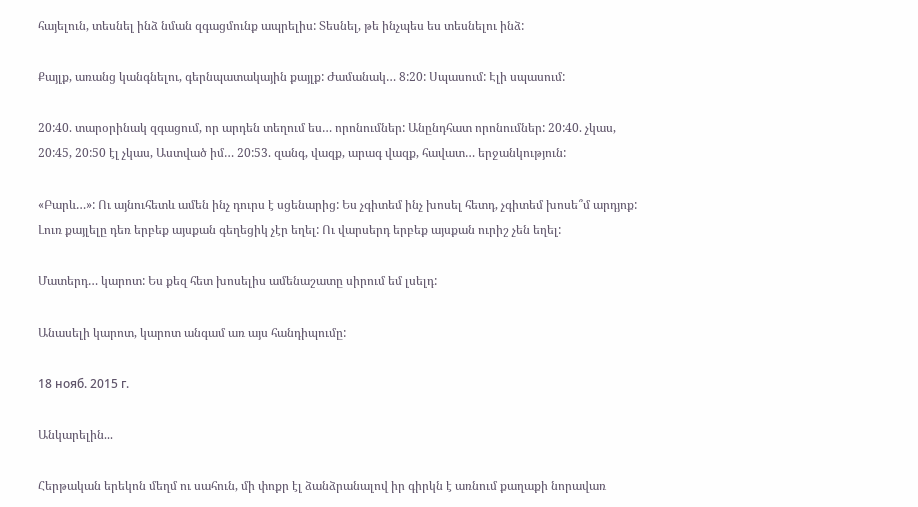հայելուն, տեսնել ինձ նման զգացմունք ապրելիս: Տեսնել, թե ինչպես ես տեսնելու ինձ:

Քայլք, առանց կանգնելու, գերնպատակային քայլք: Ժամանակ… 8:20: Սպասում: Էլի սպասում:

20:40. տարօրինակ զգացում, որ արդեն տեղում ես… որոնումներ: Անընդհատ որոնումներ: 20:40. չկաս, 20:45, 20:50 էլ չկաս, Աստված իմ… 20:53. զանգ, վազք, արագ վազք, հավատ… երջանկություն:

«Բարև…»: Ու այնուհետև ամեն ինչ դուրս է սցենարից: Ես չգիտեմ ինչ խոսել հետդ, չգիտեմ խոսե՞մ արդյոք: Լուռ քայլելը դեռ երբեք այսքան գեղեցիկ չէր եղել: Ու վարսերդ երբեք այսքան ուրիշ չեն եղել:

Մատերդ… կարոտ: Ես քեզ հետ խոսելիս ամենաշատը սիրում եմ լսելդ:

Անասելի կարոտ, կարոտ անգամ առ այս հանդիպումը:

18 нояб. 2015 г.

Անկարելին...

Հերթական երեկոն մեղմ ու սահուն, մի փոքր էլ ձանձրանալով իր գիրկն է առնում քաղաքի նորավառ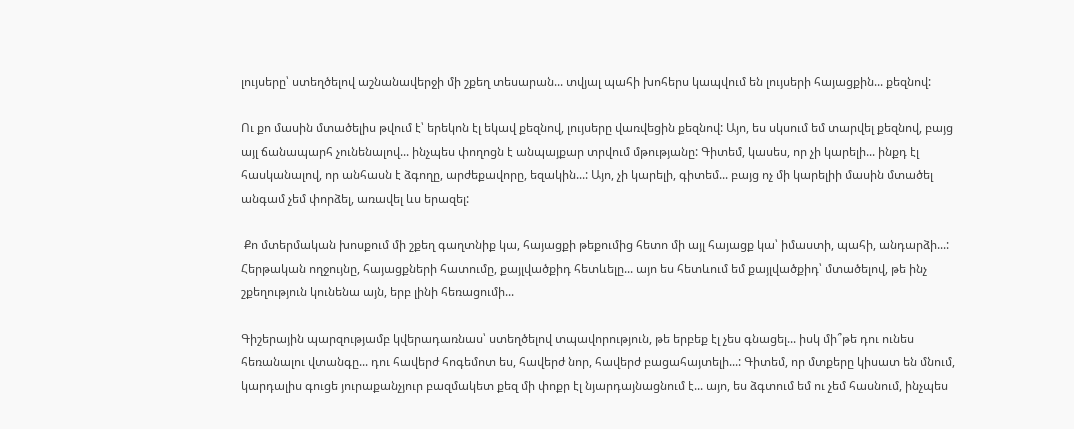լույսերը՝ ստեղծելով աշնանավերջի մի շքեղ տեսարան... տվյալ պահի խոհերս կապվում են լույսերի հայացքին... քեզնով:

Ու քո մասին մտածելիս թվում է՝ երեկոն էլ եկավ քեզնով, լույսերը վառվեցին քեզնով: Այո, ես սկսում եմ տարվել քեզնով, բայց այլ ճանապարհ չունենալով... ինչպես փողոցն է անպայքար տրվում մթությանը: Գիտեմ, կասես, որ չի կարելի... ինքդ էլ հասկանալով, որ անհասն է ձգողը, արժեքավորը, եզակին...: Այո, չի կարելի, գիտեմ... բայց ոչ մի կարելիի մասին մտածել անգամ չեմ փորձել, առավել ևս երազել:

 Քո մտերմական խոսքում մի շքեղ գաղտնիք կա, հայացքի թեքումից հետո մի այլ հայացք կա՝ իմաստի, պահի, անդարձի...: Հերթական ողջույնը, հայացքների հատումը, քայլվածքիդ հետևելը... այո ես հետևում եմ քայլվածքիդ՝ մտածելով, թե ինչ շքեղություն կունենա այն, երբ լինի հեռացումի...

Գիշերային պարզությամբ կվերադառնաս՝ ստեղծելով տպավորություն, թե երբեք էլ չես գնացել... իսկ մի՞թե դու ունես հեռանալու վտանգը... դու հավերժ հոգեմոտ ես, հավերժ նոր, հավերժ բացահայտելի...: Գիտեմ, որ մտքերը կիսատ են մնում, կարդալիս գուցե յուրաքանչյուր բազմակետ քեզ մի փոքր էլ նյարդայնացնում է... այո, ես ձգտում եմ ու չեմ հասնում, ինչպես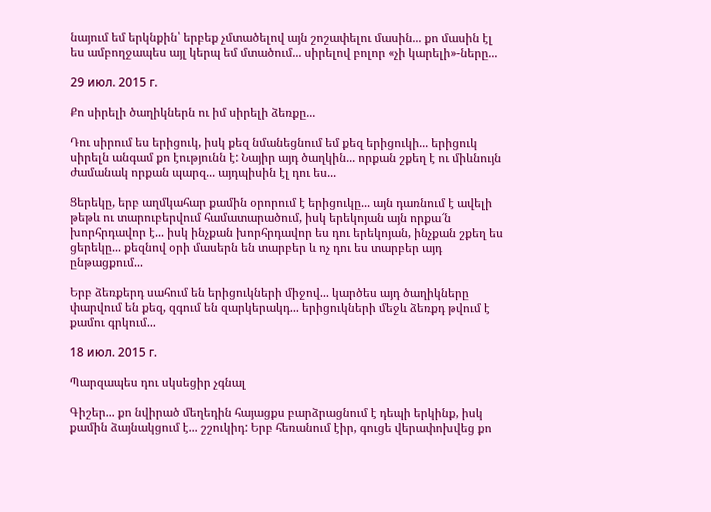նայում եմ երկնքին՝ երբեք չմտածելով այն շոշափելու մասին... քո մասին էլ ես ամբողջապես այլ կերպ եմ մտածում... սիրելով բոլոր «չի կարելի»-ները...

29 июл. 2015 г.

Քո սիրելի ծաղիկներն ու իմ սիրելի ձեռքը...

Դու սիրում ես երիցուկ, իսկ քեզ նմանեցնում եմ քեզ երիցուկի... երիցուկ սիրելն անգամ քո էությունն է: Նայիր այդ ծաղկին... որքան շքեղ է ու միևնույն ժամանակ որքան պարզ... այդպիսին էլ դու ես...

Ցերեկը, երբ աղմկահար քամին օրորում է երիցուկը... այն դառնում է ավելի թեթև ու տարուբերվում համատարածում, իսկ երեկոյան այն որքա՜ն խորհրդավոր է... իսկ ինչքան խորհրդավոր ես դու երեկոյան, ինչքան շքեղ ես ցերեկը... քեզնով օրի մասերն են տարբեր և ոչ դու ես տարբեր այդ ընթացքում...

Երբ ձեռքերդ սահում են երիցուկների միջով... կարծես այդ ծաղիկները փարվում են քեզ, զգում են զարկերակդ... երիցուկների մեջև ձեռքդ թվում է քամու գրկում...

18 июл. 2015 г.

Պարզապես դու սկսեցիր չգնալ

Գիշեր... քո նվիրած մեղեդին հայացքս բարձրացնում է դեպի երկինք, իսկ քամին ձայնակցում է... շշուկիդ: Երբ հեռանում էիր, գուցե վերափոխվեց քո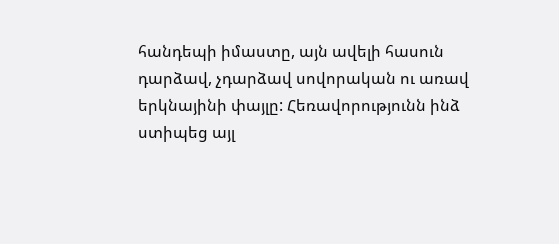հանդեպի իմաստը, այն ավելի հասուն դարձավ, չդարձավ սովորական ու առավ երկնայինի փայլը: Հեռավորությունն ինձ ստիպեց այլ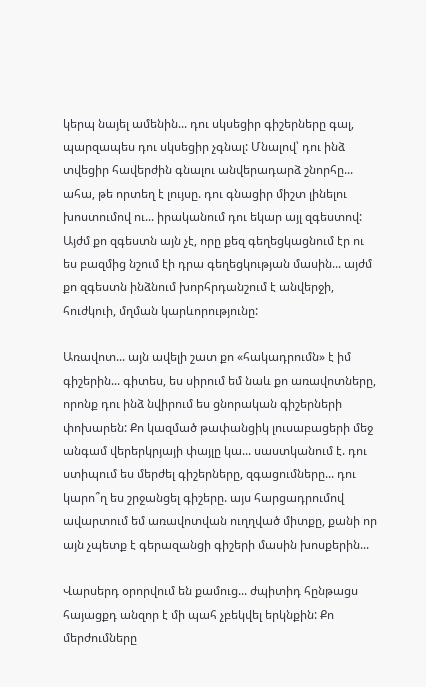կերպ նայել ամենին... դու սկսեցիր գիշերները գալ, պարզապես դու սկսեցիր չգնալ: Մնալով՝ դու ինձ տվեցիր հավերժին գնալու անվերադարձ շնորհը... ահա, թե որտեղ է լույսը. դու գնացիր միշտ լինելու խոստումով ու... իրականում դու եկար այլ զգեստով: Այժմ քո զգեստն այն չէ, որը քեզ գեղեցկացնում էր ու ես բազմից նշում էի դրա գեղեցկության մասին... այժմ քո զգեստն ինձնում խորհրդանշում է անվերջի, հուժկուի, մղման կարևորությունը:

Առավոտ... այն ավելի շատ քո «հակադրումն» է իմ գիշերին... գիտես, ես սիրում եմ նաև քո առավոտները, որոնք դու ինձ նվիրում ես ցնորական գիշերների փոխարեն: Քո կազմած թափանցիկ լուսաբացերի մեջ անգամ վերերկրյայի փայլը կա... սաստկանում է. դու ստիպում ես մերժել գիշերները, զգացումները... դու կարո՞ղ ես շրջանցել գիշերը. այս հարցադրումով ավարտում եմ առավոտվան ուղղված միտքը, քանի որ այն չպետք է գերազանցի գիշերի մասին խոսքերին...

Վարսերդ օրորվում են քամուց... ժպիտիդ հընթացս հայացքդ անզոր է մի պահ չբեկվել երկնքին: Քո մերժումները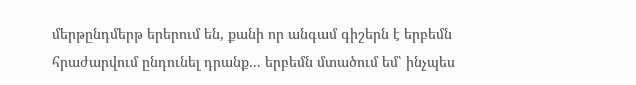մերթընդմերթ երերում են, քանի որ անգամ գիշերն է երբեմն հրաժարվում ընդունել դրանք... երբեմն մտածում եմ՝ ինչպես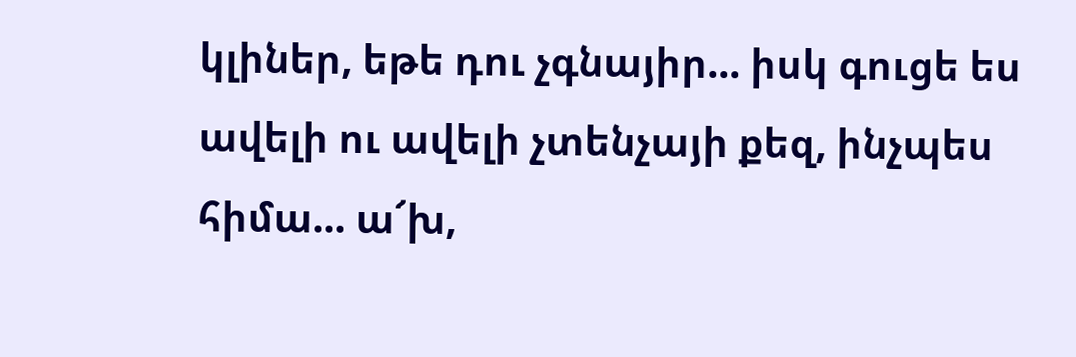կլիներ, եթե դու չգնայիր... իսկ գուցե ես ավելի ու ավելի չտենչայի քեզ, ինչպես հիմա... ա՜խ,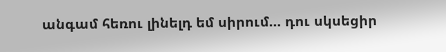անգամ հեռու լինելդ եմ սիրում... դու սկսեցիր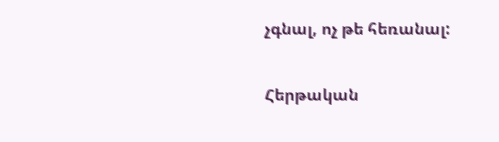չգնալ, ոչ թե հեռանալ:

Հերթական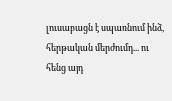լուսաբացն է սպառնում ինձ, հերթական մերժումդ... ու հենց այդ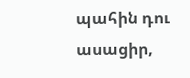պահին դու ասացիր,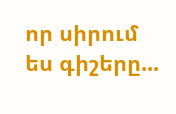որ սիրում ես գիշերը...